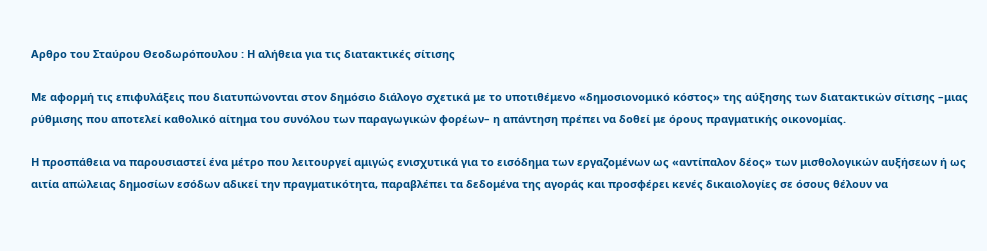Αρθρο του Σταύρου Θεοδωρόπουλου : Η αλήθεια για τις διατακτικές σίτισης

Με αφορμή τις επιφυλάξεις που διατυπώνονται στον δημόσιο διάλογο σχετικά με το υποτιθέμενο «δημοσιονομικό κόστος» της αύξησης των διατακτικών σίτισης –μιας ρύθμισης που αποτελεί καθολικό αίτημα του συνόλου των παραγωγικών φορέων– η απάντηση πρέπει να δοθεί με όρους πραγματικής οικονομίας.

Η προσπάθεια να παρουσιαστεί ένα μέτρο που λειτουργεί αμιγώς ενισχυτικά για το εισόδημα των εργαζομένων ως «αντίπαλον δέος» των μισθολογικών αυξήσεων ή ως αιτία απώλειας δημοσίων εσόδων αδικεί την πραγματικότητα, παραβλέπει τα δεδομένα της αγοράς και προσφέρει κενές δικαιολογίες σε όσους θέλουν να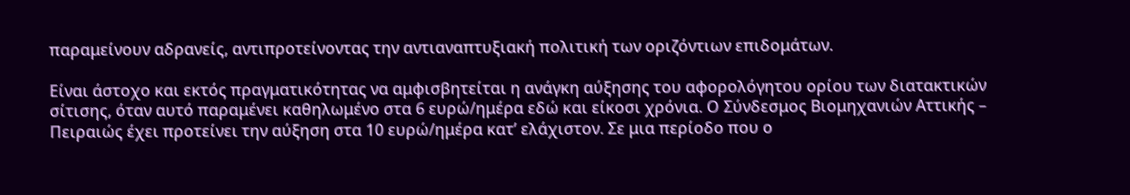παραμείνουν αδρανείς, αντιπροτείνοντας την αντιαναπτυξιακή πολιτική των οριζόντιων επιδομάτων.

Είναι άστοχο και εκτός πραγματικότητας να αμφισβητείται η ανάγκη αύξησης του αφορολόγητου ορίου των διατακτικών σίτισης, όταν αυτό παραμένει καθηλωμένο στα 6 ευρώ/ημέρα εδώ και είκοσι χρόνια. Ο Σύνδεσμος Βιομηχανιών Αττικής – Πειραιώς έχει προτείνει την αύξηση στα 10 ευρώ/ημέρα κατ’ ελάχιστον. Σε μια περίοδο που ο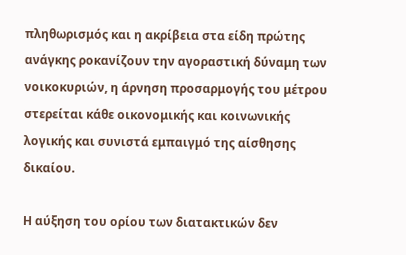πληθωρισμός και η ακρίβεια στα είδη πρώτης ανάγκης ροκανίζουν την αγοραστική δύναμη των νοικοκυριών, η άρνηση προσαρμογής του μέτρου στερείται κάθε οικονομικής και κοινωνικής λογικής και συνιστά εμπαιγμό της αίσθησης δικαίου.

Η αύξηση του ορίου των διατακτικών δεν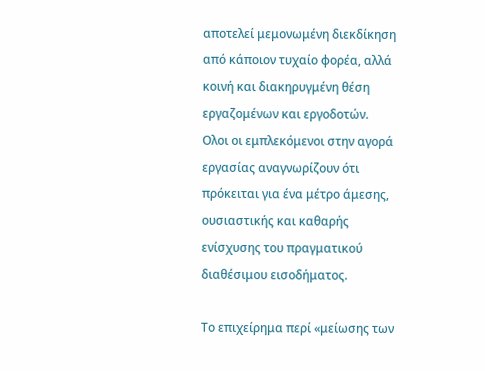αποτελεί μεμονωμένη διεκδίκηση από κάποιον τυχαίο φορέα, αλλά κοινή και διακηρυγμένη θέση εργαζομένων και εργοδοτών. Ολοι οι εμπλεκόμενοι στην αγορά εργασίας αναγνωρίζουν ότι πρόκειται για ένα μέτρο άμεσης, ουσιαστικής και καθαρής ενίσχυσης του πραγματικού διαθέσιμου εισοδήματος.

Το επιχείρημα περί «μείωσης των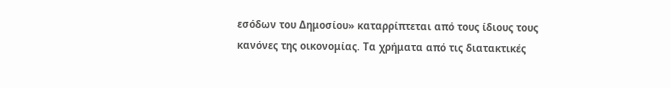εσόδων του Δημοσίου» καταρρίπτεται από τους ίδιους τους κανόνες της οικονομίας. Τα χρήματα από τις διατακτικές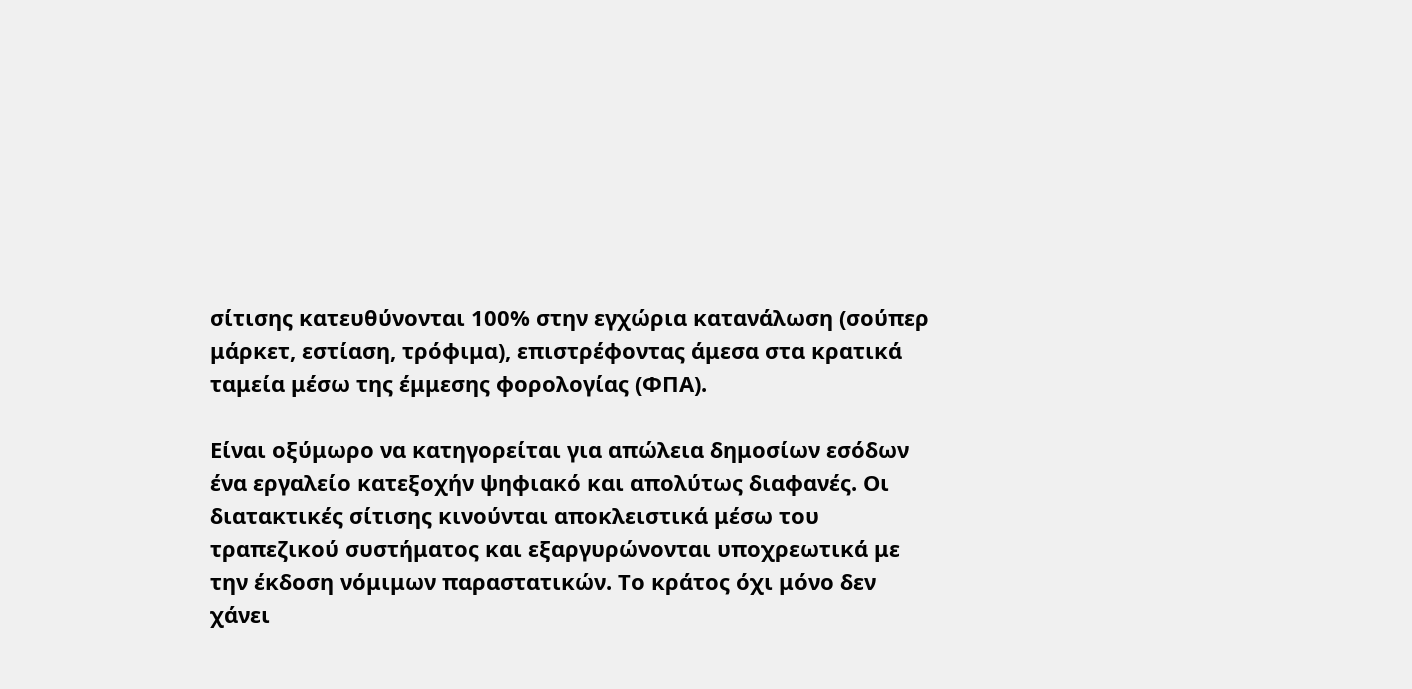σίτισης κατευθύνονται 100% στην εγχώρια κατανάλωση (σούπερ μάρκετ, εστίαση, τρόφιμα), επιστρέφοντας άμεσα στα κρατικά ταμεία μέσω της έμμεσης φορολογίας (ΦΠΑ).

Είναι οξύμωρο να κατηγορείται για απώλεια δημοσίων εσόδων ένα εργαλείο κατεξοχήν ψηφιακό και απολύτως διαφανές. Οι διατακτικές σίτισης κινούνται αποκλειστικά μέσω του τραπεζικού συστήματος και εξαργυρώνονται υποχρεωτικά με την έκδοση νόμιμων παραστατικών. Το κράτος όχι μόνο δεν χάνει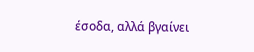έσοδα, αλλά βγαίνει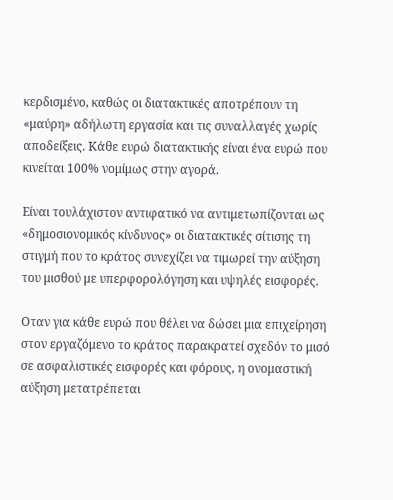κερδισμένο, καθώς οι διατακτικές αποτρέπουν τη «μαύρη» αδήλωτη εργασία και τις συναλλαγές χωρίς αποδείξεις. Κάθε ευρώ διατακτικής είναι ένα ευρώ που κινείται 100% νομίμως στην αγορά.

Είναι τουλάχιστον αντιφατικό να αντιμετωπίζονται ως «δημοσιονομικός κίνδυνος» οι διατακτικές σίτισης τη στιγμή που το κράτος συνεχίζει να τιμωρεί την αύξηση του μισθού με υπερφορολόγηση και υψηλές εισφορές.

Οταν για κάθε ευρώ που θέλει να δώσει μια επιχείρηση στον εργαζόμενο το κράτος παρακρατεί σχεδόν το μισό σε ασφαλιστικές εισφορές και φόρους, η ονομαστική αύξηση μετατρέπεται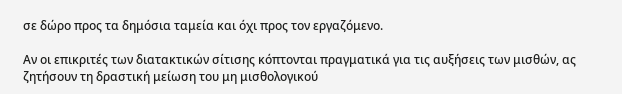σε δώρο προς τα δημόσια ταμεία και όχι προς τον εργαζόμενο.

Αν οι επικριτές των διατακτικών σίτισης κόπτονται πραγματικά για τις αυξήσεις των μισθών, ας ζητήσουν τη δραστική μείωση του μη μισθολογικού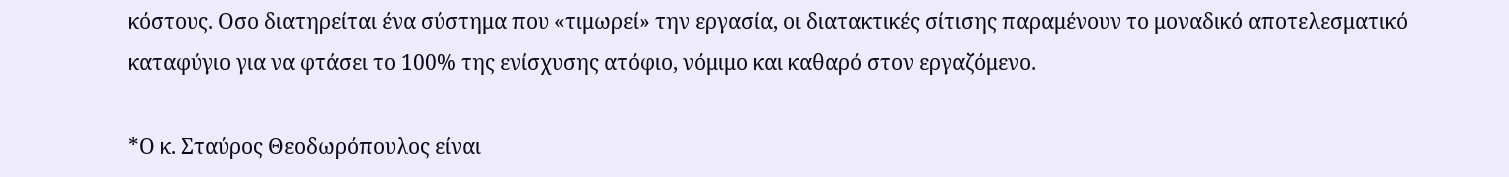κόστους. Οσο διατηρείται ένα σύστημα που «τιμωρεί» την εργασία, οι διατακτικές σίτισης παραμένουν το μοναδικό αποτελεσματικό καταφύγιο για να φτάσει το 100% της ενίσχυσης ατόφιο, νόμιμο και καθαρό στον εργαζόμενο.

*Ο κ. Σταύρος Θεοδωρόπουλος είναι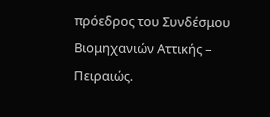πρόεδρος του Συνδέσμου Βιομηχανιών Αττικής – Πειραιώς.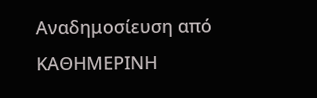Αναδημοσίευση από KΑΘΗΜΕΡΙΝΗ